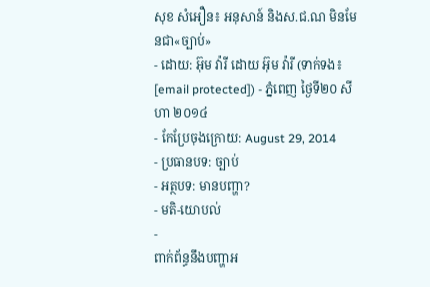សុខ សំអឿន៖ អនុសាន៍ និងស.ជ.ណ មិនមែនជា«ច្បាប់»
- ដោយ: អ៊ុម វ៉ារី ដោយ អ៊ុម វ៉ារី (ទាក់ទង៖ [email protected]) - ភ្នំពេញ ថ្ងៃទី២០ សីហា ២០១៤
- កែប្រែចុងក្រោយ: August 29, 2014
- ប្រធានបទ: ច្បាប់
- អត្ថបទ: មានបញ្ហា?
- មតិ-យោបល់
-
ពាក់ព័ន្ធនឹងបញ្ហាអ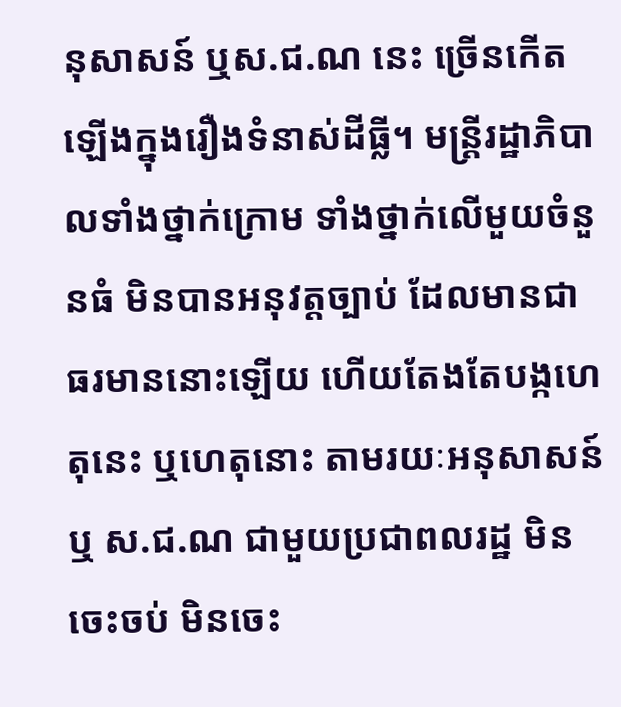នុសាសន៍ ឬស.ជ.ណ នេះ ច្រើនកើតឡើងក្នុងរឿងទំនាស់ដីធ្លី។ មន្រ្តីរដ្ឋាភិបាលទាំងថ្នាក់ក្រោម ទាំងថ្នាក់លើមួយចំនួនធំ មិនបានអនុវត្តច្បាប់ ដែលមានជាធរមាននោះឡើយ ហើយតែងតែបង្កហេតុនេះ ឬហេតុនោះ តាមរយៈអនុសាសន៍ ឬ ស.ជ.ណ ជាមួយប្រជាពលរដ្ឋ មិនចេះចប់ មិនចេះ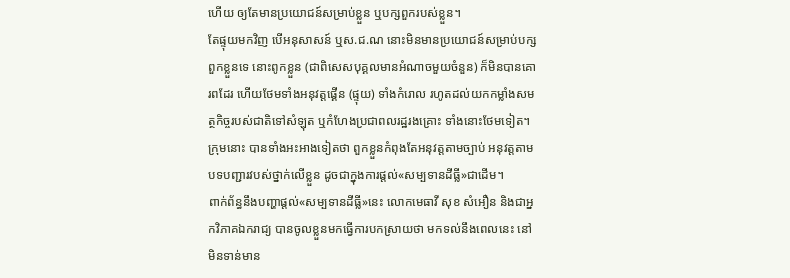ហើយ ឲ្យតែមានប្រយោជន៍សម្រាប់ខ្លួន ឬបក្សពួករបស់ខ្លួន។
តែផ្ទុយមកវិញ បើអនុសាសន៍ ឬស.ជ.ណ នោះមិនមានប្រយោជន៍សម្រាប់បក្សពួកខ្លួនទេ នោះពូកខ្លួន (ជាពិសេសបុគ្គលមានអំណាចមួយចំនួន) ក៏មិនបានគោរពដែរ ហើយថែមទាំងអនុវត្តផ្គើន (ផ្ទុយ) ទាំងកំរោល រហូតដល់យកកម្លាំងសមត្ថកិច្ចរបស់ជាតិទៅសំឡុត ឬកំហែងប្រជាពលរដ្ឋរងគ្រោះ ទាំងនោះថែមទៀត។ ក្រុមនោះ បានទាំងអះអាងទៀតថា ពួកខ្លួនកំពុងតែអនុវត្តតាមច្បាប់ អនុវត្តតាមបទបញ្ជារវបស់ថ្នាក់លើខ្លួន ដូចជាក្នុងការផ្តល់«សម្បទានដីធ្លី»ជាដើម។
ពាក់ព័ន្ធនឹងបញ្ហាផ្តល់«សម្បទានដីធ្លី»នេះ លោកមេធាវី សុខ សំអឿន និងជាអ្នកវិភាគឯករាជ្យ បានចូលខ្លួនមកធ្វើការបកស្រាយថា មកទល់នឹងពេលនេះ នៅមិនទាន់មាន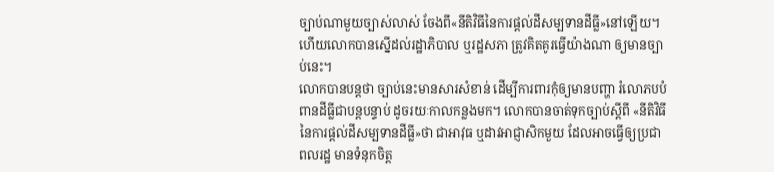ច្បាប់ណាមួយច្បាស់លាស់ ចែងពី«នីតិវិធីនៃការផ្តល់ដីសម្បទានដីធ្លី»នៅឡើយ។ ហើយលោកបានស្នើដល់រដ្ឋាភិបាល ឬរដ្ឋសភា ត្រូវគិតគូរធ្វើយ៉ាងណា ឲ្យមានច្បាប់នេះ។
លោកបានបន្តថា ច្បាប់នេះមានសារសំខាន់ ដើម្បីការពារកុំឲ្យមានបញ្ហា រំលោភបបំពានដីធ្លីជាបន្តបន្ទាប់ ដូចរយៈកាលកន្លងមក។ លោកបានចាត់ទុកច្បាប់ស្តីពី «នីតិវិធីនៃការផ្តល់ដីសម្បទានដីធ្លី»ថា ជាអាវុធ ឬដាវអាជ្ញាសិកមួយ ដែលអាចធ្វើឲ្យប្រជាពលរដ្ឋ មានទំនុកចិត្ត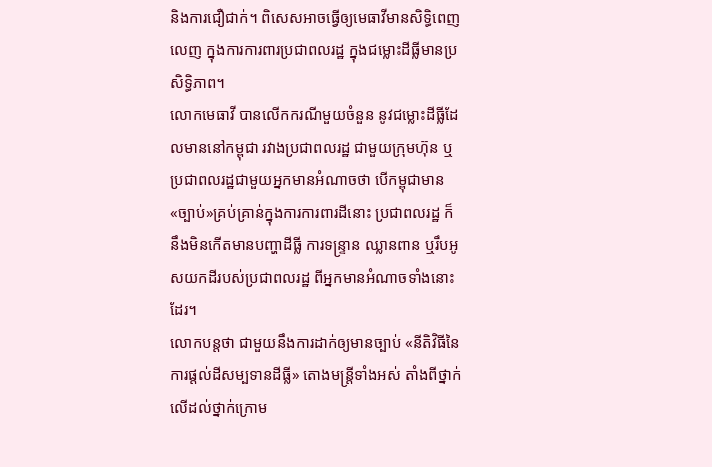និងការជឿជាក់។ ពិសេសអាចធ្វើឲ្យមេធាវីមានសិទ្ធិពេញលេញ ក្នុងការការពារប្រជាពលរដ្ឋ ក្នុងជម្លោះដីធ្លីមានប្រសិទ្ធិភាព។
លោកមេធាវី បានលើកករណីមួយចំនួន នូវជម្លោះដីធ្លីដែលមាននៅកម្ពុជា រវាងប្រជាពលរដ្ឋ ជាមួយក្រុមហ៊ុន ឬប្រជាពលរដ្ឋជាមួយអ្នកមានអំណាចថា បើកម្ពុជាមាន«ច្បាប់»គ្រប់គ្រាន់ក្នុងការការពារដីនោះ ប្រជាពលរដ្ឋ ក៏នឹងមិនកើតមានបញ្ហាដីធ្លី ការទន្ទ្រាន ឈ្លានពាន ឬរឹបអូសយកដីរបស់ប្រជាពលរដ្ឋ ពីអ្នកមានអំណាចទាំងនោះដែរ។
លោកបន្តថា ជាមួយនឹងការដាក់ឲ្យមានច្បាប់ «នីតិវិធីនៃការផ្តល់ដីសម្បទានដីធ្លី» តោងមន្រ្តីទាំងអស់ តាំងពីថ្នាក់លើដល់ថ្នាក់ក្រោម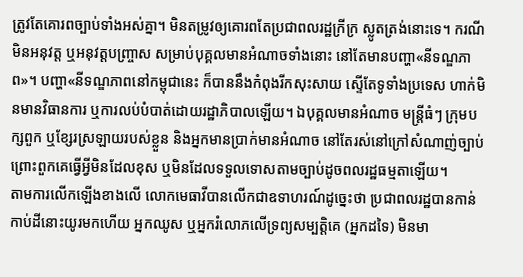ត្រូវតែគោរពច្បាប់ទាំងអស់គ្នា។ មិនតម្រូវឲ្យគោរពតែប្រជាពលរដ្ឋក្រីក្រ ស្លូតត្រង់នោះទេ។ ករណីមិនអនុវត្ត ឬអនុវត្តបញ្ច្រាស សម្រាប់បុគ្គលមានអំណាចទាំងនោះ នៅតែមានបញ្ហា«នីទណ្ឌភាព»។ បញ្ហា«នីទណ្ឌភាពនៅកម្ពុជានេះ ក៏បាននឹងកំពុងរីកសុះសាយ ស្ទើតែទូទាំងប្រទេស ហាក់មិនមានវិធានការ ឬការលប់បំបាត់ដោយរដ្ឋាភិបាលឡើយ។ ឯបុគ្គលមានអំណាច មន្រ្តីធំៗ ក្រុមបក្សពួក ឬខ្សែរស្រឡាយរបស់ខ្លួន និងអ្នកមានប្រាក់មានអំណាច នៅតែរស់នៅក្រៅសំណាញ់ច្បាប់ ព្រោះពួកគេធ្វើអ្វីមិនដែលខុស ឬមិនដែលទទួលទោសតាមច្បាប់ដូចពលរដ្ឋធម្មតាឡើយ។
តាមការលើកឡើងខាងលើ លោកមេធាវីបានលើកជាឧទាហរណ៍ដូច្នេះថា ប្រជាពលរដ្ឋបានកាន់កាប់ដីនោះយូរមកហើយ អ្នកឈូស ឬអ្នករំលោភលើទ្រព្យសម្បត្តិគេ (អ្នកដទៃ) មិនមា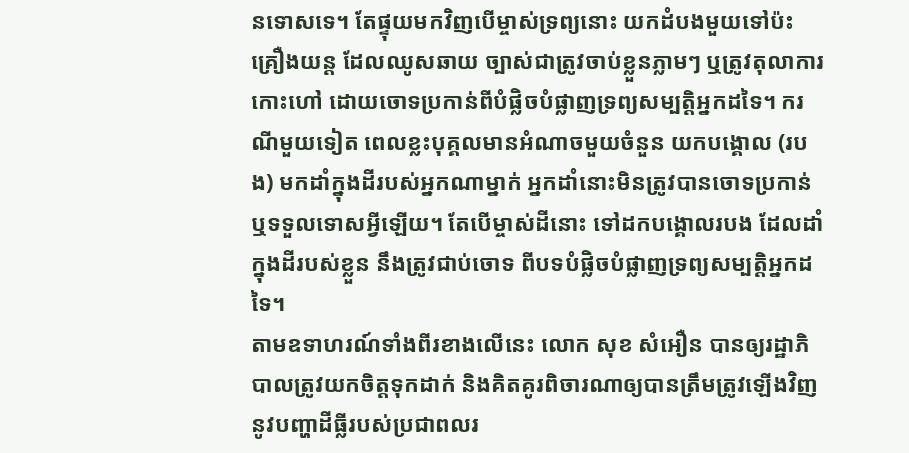នទោសទេ។ តែផ្ទុយមកវិញបើម្ចាស់ទ្រព្យនោះ យកដំបងមួយទៅប៉ះគ្រឿងយន្ត ដែលឈូសឆាយ ច្បាស់ជាត្រូវចាប់ខ្លួនភ្លាមៗ ឬត្រូវតុលាការកោះហៅ ដោយចោទប្រកាន់ពីបំផ្លិចបំផ្លាញទ្រព្យសម្បត្តិអ្នកដទៃ។ ករណីមួយទៀត ពេលខ្លះបុគ្គលមានអំណាចមួយចំនួន យកបង្គោល (របង) មកដាំក្នុងដីរបស់អ្នកណាម្នាក់ អ្នកដាំនោះមិនត្រូវបានចោទប្រកាន់ ឬទទួលទោសអ្វីឡើយ។ តែបើម្ចាស់ដីនោះ ទៅដកបង្គោលរបង ដែលដាំក្នុងដីរបស់ខ្លួន នឹងត្រូវជាប់ចោទ ពីបទបំផ្លិចបំផ្លាញទ្រព្យសម្បត្តិអ្នកដទៃ។
តាមឧទាហរណ៍ទាំងពីរខាងលើនេះ លោក សុខ សំអឿន បានឲ្យរដ្ឋាភិបាលត្រូវយកចិត្តទុកដាក់ និងគិតគូរពិចារណាឲ្យបានត្រឹមត្រូវឡើងវិញ នូវបញ្ហាដីធ្លីរបស់ប្រជាពលរ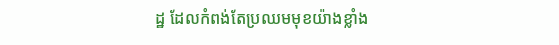ដ្ឋ ដែលកំពង់តែប្រឈមមុខយ៉ាងខ្លាំង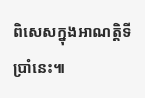ពិសេសក្នុងអាណត្តិទីប្រាំនេះ៕